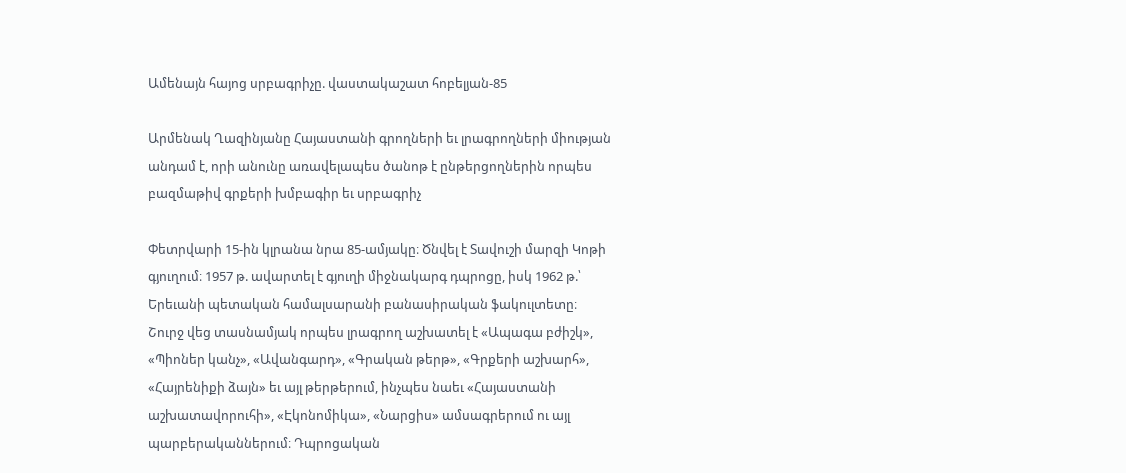Ամենայն հայոց սրբագրիչը. վաստակաշատ հոբելյան-85

Արմենակ Ղազինյանը Հայաստանի գրողների եւ լրագրողների միության անդամ է, որի անունը առավելապես ծանոթ է ընթերցողներին որպես բազմաթիվ գրքերի խմբագիր եւ սրբագրիչ

Փետրվարի 15-ին կլրանա նրա 85-ամյակը։ Ծնվել է Տավուշի մարզի Կոթի գյուղում։ 1957 թ. ավարտել է գյուղի միջնակարգ դպրոցը, իսկ 1962 թ.՝ Երեւանի պետական համալսարանի բանասիրական ֆակուլտետը։ Շուրջ վեց տասնամյակ որպես լրագրող աշխատել է «Ապագա բժիշկ», «Պիոներ կանչ», «Ավանգարդ», «Գրական թերթ», «Գրքերի աշխարհ», «Հայրենիքի ձայն» եւ այլ թերթերում, ինչպես նաեւ «Հայաստանի աշխատավորուհի», «Էկոնոմիկա», «Նարցիս» ամսագրերում ու այլ պարբերականներում։ Դպրոցական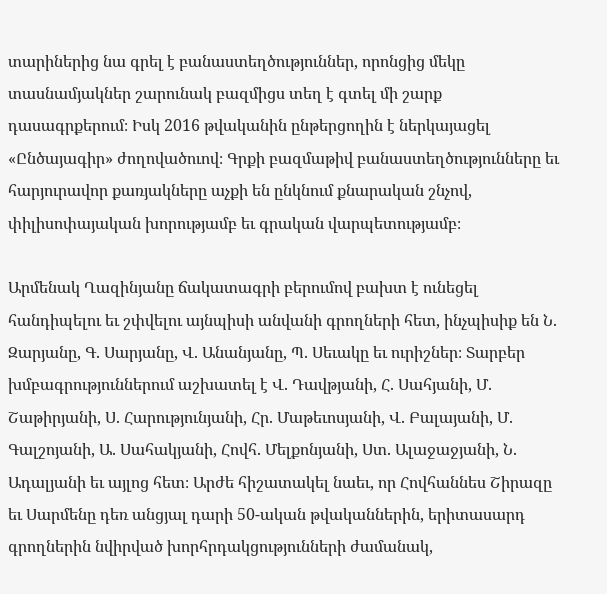տարիներից նա գրել է բանաստեղծություններ, որոնցից մեկը տասնամյակներ շարունակ բազմիցս տեղ է գտել մի շարք դասագրքերում։ Իսկ 2016 թվականին ընթերցողին է ներկայացել «Ընծայագիր» ժողովածուով։ Գրքի բազմաթիվ բանաստեղծությունները եւ հարյուրավոր քառյակները աչքի են ընկնում քնարական շնչով, փիլիսոփայական խորությամբ եւ գրական վարպետությամբ։

Արմենակ Ղազինյանը ճակատագրի բերումով բախտ է ունեցել հանդիպելու եւ շփվելու այնպիսի անվանի գրողների հետ, ինչպիսիք են Ն. Զարյանը, Գ. Սարյանը, Վ. Անանյանը, Պ. Սեւակը եւ ուրիշներ։ Տարբեր խմբագրություններում աշխատել է Վ. Դավթյանի, Հ. Սահյանի, Մ. Շաթիրյանի, Ս. Հարությունյանի, Հր. Մաթեւոսյանի, Վ. Բալայանի, Մ. Գալշոյանի, Ա. Սահակյանի, Հովհ. Մելքոնյանի, Ստ. Ալաջաջյանի, Ն. Ադալյանի եւ այլոց հետ։ Արժե հիշատակել նաեւ, որ Հովհաննես Շիրազը եւ Սարմենը դեռ անցյալ դարի 50-ական թվականներին, երիտասարդ գրողներին նվիրված խորհրդակցությունների ժամանակ,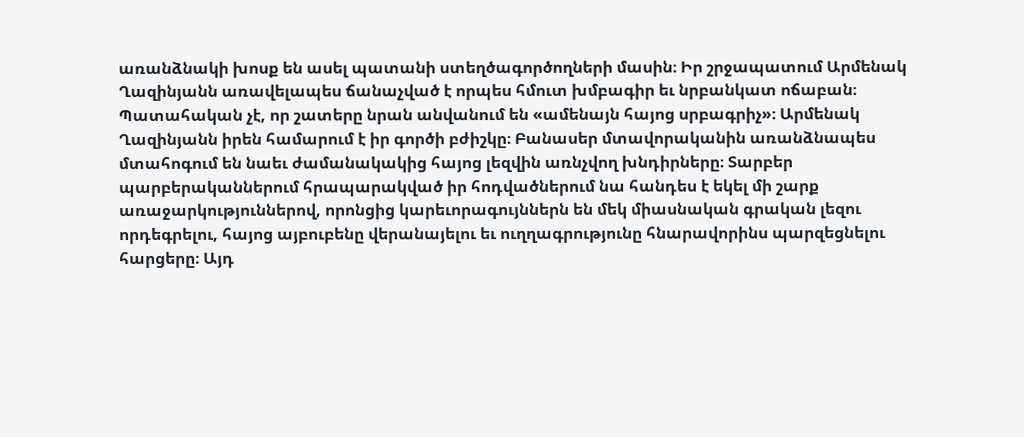առանձնակի խոսք են ասել պատանի ստեղծագործողների մասին։ Իր շրջապատում Արմենակ Ղազինյանն առավելապես ճանաչված է որպես հմուտ խմբագիր եւ նրբանկատ ոճաբան։ Պատահական չէ, որ շատերը նրան անվանում են «ամենայն հայոց սրբագրիչ»։ Արմենակ Ղազինյանն իրեն համարում է իր գործի բժիշկը։ Բանասեր մտավորականին առանձնապես մտահոգում են նաեւ ժամանակակից հայոց լեզվին առնչվող խնդիրները։ Տարբեր պարբերականներում հրապարակված իր հոդվածներում նա հանդես է եկել մի շարք առաջարկություններով, որոնցից կարեւորագույններն են մեկ միասնական գրական լեզու որդեգրելու, հայոց այբուբենը վերանայելու եւ ուղղագրությունը հնարավորինս պարզեցնելու հարցերը։ Այդ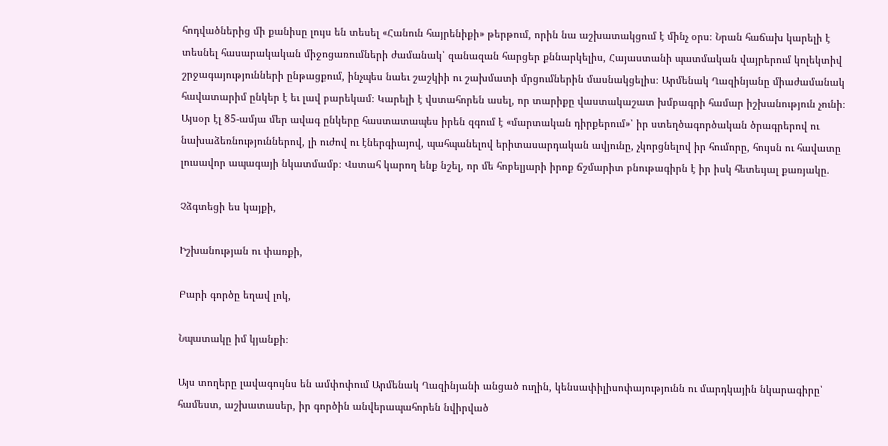հոդվածներից մի քանիսը լույս են տեսել «Հանուն հայրենիքի» թերթում, որին նա աշխատակցում է մինչ օրս։ Նրան հաճախ կարելի է տեսնել հասարակական միջոցառումների ժամանակ՝ զանազան հարցեր քննարկելիս, Հայաստանի պատմական վայրերում կոլեկտիվ շրջագայությունների ընթացքում, ինչպես նաեւ շաշկիի ու շախմատի մրցումներին մասնակցելիս։ Արմենակ Ղազինյանը միաժամանակ հավատարիմ ընկեր է եւ լավ բարեկամ։ Կարելի է վստահորեն ասել, որ տարիքը վաստակաշատ խմբագրի համար իշխանություն չունի։ Այսօր էլ 85-ամյա մեր ավագ ընկերը հաստատապես իրեն զգում է «մարտական դիրքերում»՝ իր ստեղծագործական ծրագրերով ու նախաձեռնություններով, լի ուժով ու էներգիայով, պահպանելով երիտասարդական ավյունը, չկորցնելով իր հումորը, հույսն ու հավատը լուսավոր ապագայի նկատմամբ։ Վստահ կարող ենք նշել, որ մե հոբելյարի իրոք ճշմարիտ բնութագիրն է իր իսկ հետեւյալ քառյակը.

Չձգտեցի ես կայքի,

Իշխանության ու փառքի,

Բարի գործը եղավ լոկ,

Նպատակը իմ կյանքի։

Այս տողերը լավագույնս են ամփոփում Արմենակ Ղազինյանի անցած ուղին, կենսափիլիսոփայությունն ու մարդկային նկարագիրը՝ համեստ, աշխատասեր, իր գործին անվերապահորեն նվիրված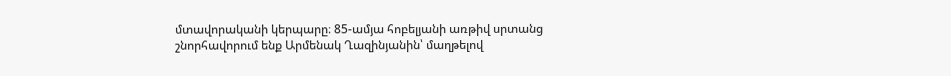մտավորականի կերպարը։ 85-ամյա հոբելյանի առթիվ սրտանց շնորհավորում ենք Արմենակ Ղազինյանին՝ մաղթելով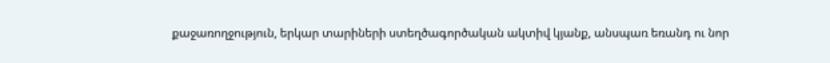քաջառողջություն, երկար տարիների ստեղծագործական ակտիվ կյանք, անսպառ եռանդ ու նոր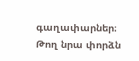գաղափարներ։ Թող նրա փորձն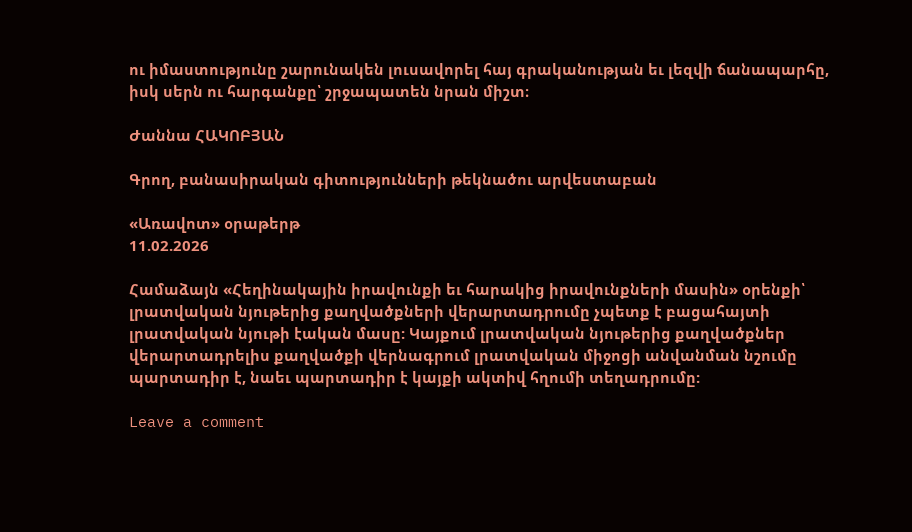ու իմաստությունը շարունակեն լուսավորել հայ գրականության եւ լեզվի ճանապարհը, իսկ սերն ու հարգանքը՝ շրջապատեն նրան միշտ։

Ժաննա ՀԱԿՈԲՅԱՆ

Գրող, բանասիրական գիտությունների թեկնածու արվեստաբան

«Առավոտ» օրաթերթ
11.02.2026

Համաձայն «Հեղինակային իրավունքի եւ հարակից իրավունքների մասին» օրենքի՝ լրատվական նյութերից քաղվածքների վերարտադրումը չպետք է բացահայտի լրատվական նյութի էական մասը: Կայքում լրատվական նյութերից քաղվածքներ վերարտադրելիս քաղվածքի վերնագրում լրատվական միջոցի անվանման նշումը պարտադիր է, նաեւ պարտադիր է կայքի ակտիվ հղումի տեղադրումը:

Leave a comment